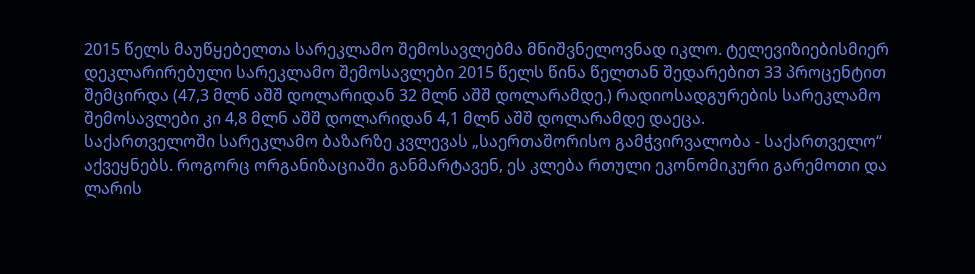2015 წელს მაუწყებელთა სარეკლამო შემოსავლებმა მნიშვნელოვნად იკლო. ტელევიზიებისმიერ დეკლარირებული სარეკლამო შემოსავლები 2015 წელს წინა წელთან შედარებით 33 პროცენტით შემცირდა (47,3 მლნ აშშ დოლარიდან 32 მლნ აშშ დოლარამდე.) რადიოსადგურების სარეკლამო შემოსავლები კი 4,8 მლნ აშშ დოლარიდან 4,1 მლნ აშშ დოლარამდე დაეცა.
საქართველოში სარეკლამო ბაზარზე კვლევას „საერთაშორისო გამჭვირვალობა - საქართველო“ აქვეყნებს. როგორც ორგანიზაციაში განმარტავენ, ეს კლება რთული ეკონომიკური გარემოთი და ლარის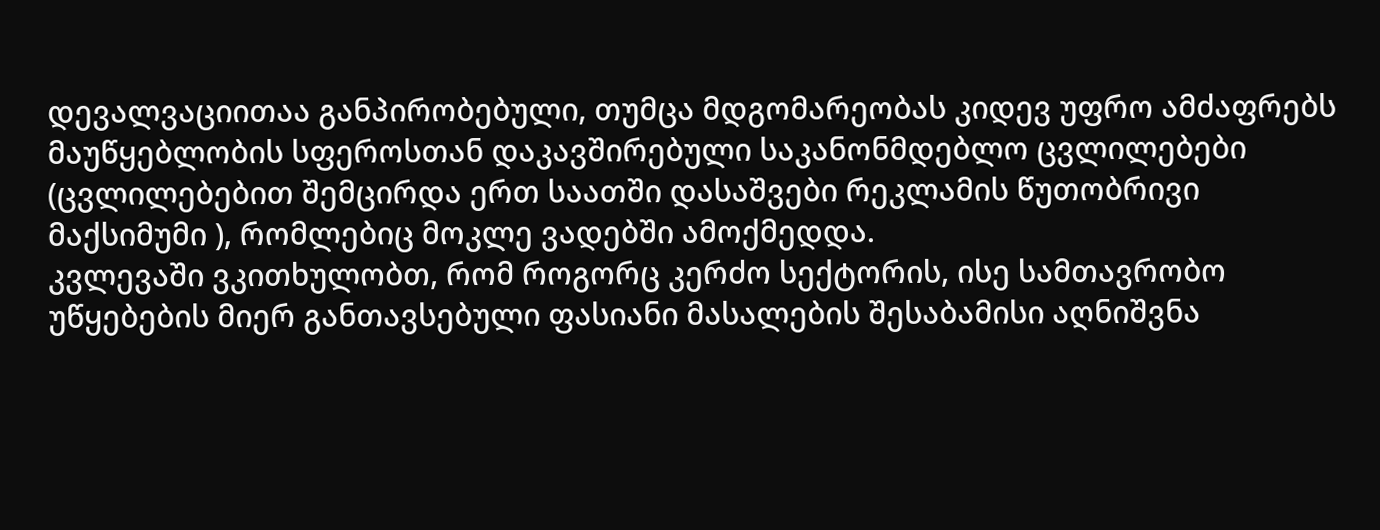დევალვაციითაა განპირობებული, თუმცა მდგომარეობას კიდევ უფრო ამძაფრებს მაუწყებლობის სფეროსთან დაკავშირებული საკანონმდებლო ცვლილებები (ცვლილებებით შემცირდა ერთ საათში დასაშვები რეკლამის წუთობრივი მაქსიმუმი ), რომლებიც მოკლე ვადებში ამოქმედდა.
კვლევაში ვკითხულობთ, რომ როგორც კერძო სექტორის, ისე სამთავრობო უწყებების მიერ განთავსებული ფასიანი მასალების შესაბამისი აღნიშვნა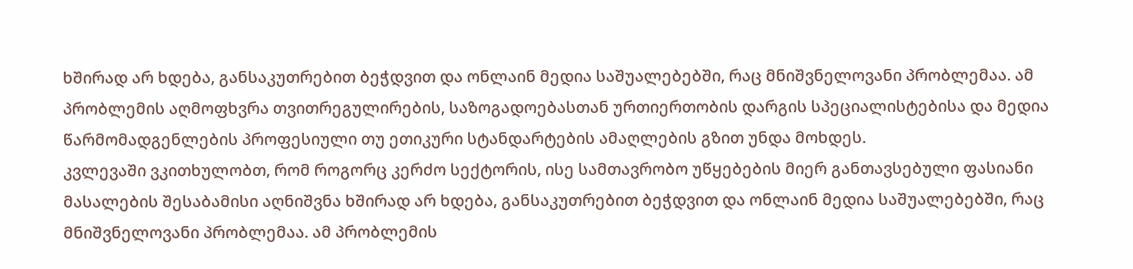ხშირად არ ხდება, განსაკუთრებით ბეჭდვით და ონლაინ მედია საშუალებებში, რაც მნიშვნელოვანი პრობლემაა. ამ პრობლემის აღმოფხვრა თვითრეგულირების, საზოგადოებასთან ურთიერთობის დარგის სპეციალისტებისა და მედია წარმომადგენლების პროფესიული თუ ეთიკური სტანდარტების ამაღლების გზით უნდა მოხდეს.
კვლევაში ვკითხულობთ, რომ როგორც კერძო სექტორის, ისე სამთავრობო უწყებების მიერ განთავსებული ფასიანი მასალების შესაბამისი აღნიშვნა ხშირად არ ხდება, განსაკუთრებით ბეჭდვით და ონლაინ მედია საშუალებებში, რაც მნიშვნელოვანი პრობლემაა. ამ პრობლემის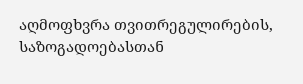აღმოფხვრა თვითრეგულირების, საზოგადოებასთან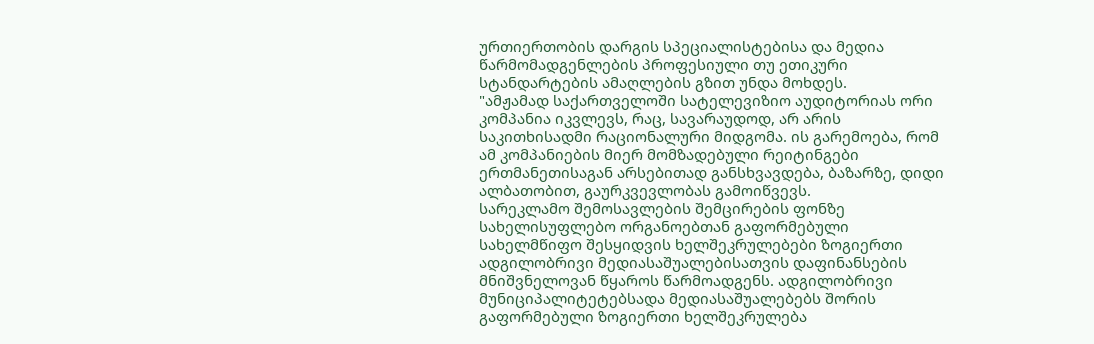ურთიერთობის დარგის სპეციალისტებისა და მედია წარმომადგენლების პროფესიული თუ ეთიკური სტანდარტების ამაღლების გზით უნდა მოხდეს.
"ამჟამად საქართველოში სატელევიზიო აუდიტორიას ორი კომპანია იკვლევს, რაც, სავარაუდოდ, არ არის საკითხისადმი რაციონალური მიდგომა. ის გარემოება, რომ ამ კომპანიების მიერ მომზადებული რეიტინგები ერთმანეთისაგან არსებითად განსხვავდება, ბაზარზე, დიდი ალბათობით, გაურკვევლობას გამოიწვევს.
სარეკლამო შემოსავლების შემცირების ფონზე სახელისუფლებო ორგანოებთან გაფორმებული სახელმწიფო შესყიდვის ხელშეკრულებები ზოგიერთი ადგილობრივი მედიასაშუალებისათვის დაფინანსების მნიშვნელოვან წყაროს წარმოადგენს. ადგილობრივი მუნიციპალიტეტებსადა მედიასაშუალებებს შორის გაფორმებული ზოგიერთი ხელშეკრულება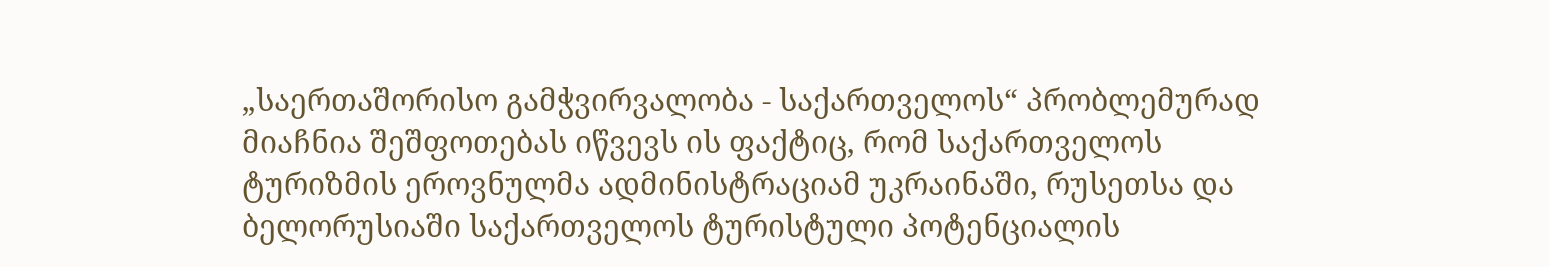„საერთაშორისო გამჭვირვალობა - საქართველოს“ პრობლემურად მიაჩნია შეშფოთებას იწვევს ის ფაქტიც, რომ საქართველოს ტურიზმის ეროვნულმა ადმინისტრაციამ უკრაინაში, რუსეთსა და ბელორუსიაში საქართველოს ტურისტული პოტენციალის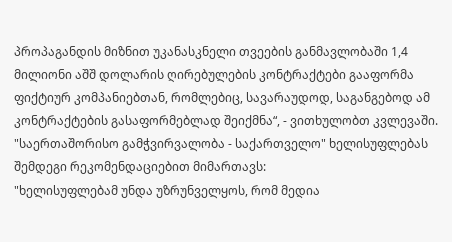პროპაგანდის მიზნით უკანასკნელი თვეების განმავლობაში 1,4 მილიონი აშშ დოლარის ღირებულების კონტრაქტები გააფორმა ფიქტიურ კომპანიებთან, რომლებიც, სავარაუდოდ, საგანგებოდ ამ კონტრაქტების გასაფორმებლად შეიქმნა“, - ვითხულობთ კვლევაში.
"საერთაშორისო გამჭვირვალობა - საქართველო" ხელისუფლებას შემდეგი რეკომენდაციებით მიმართავს:
"ხელისუფლებამ უნდა უზრუნველყოს, რომ მედია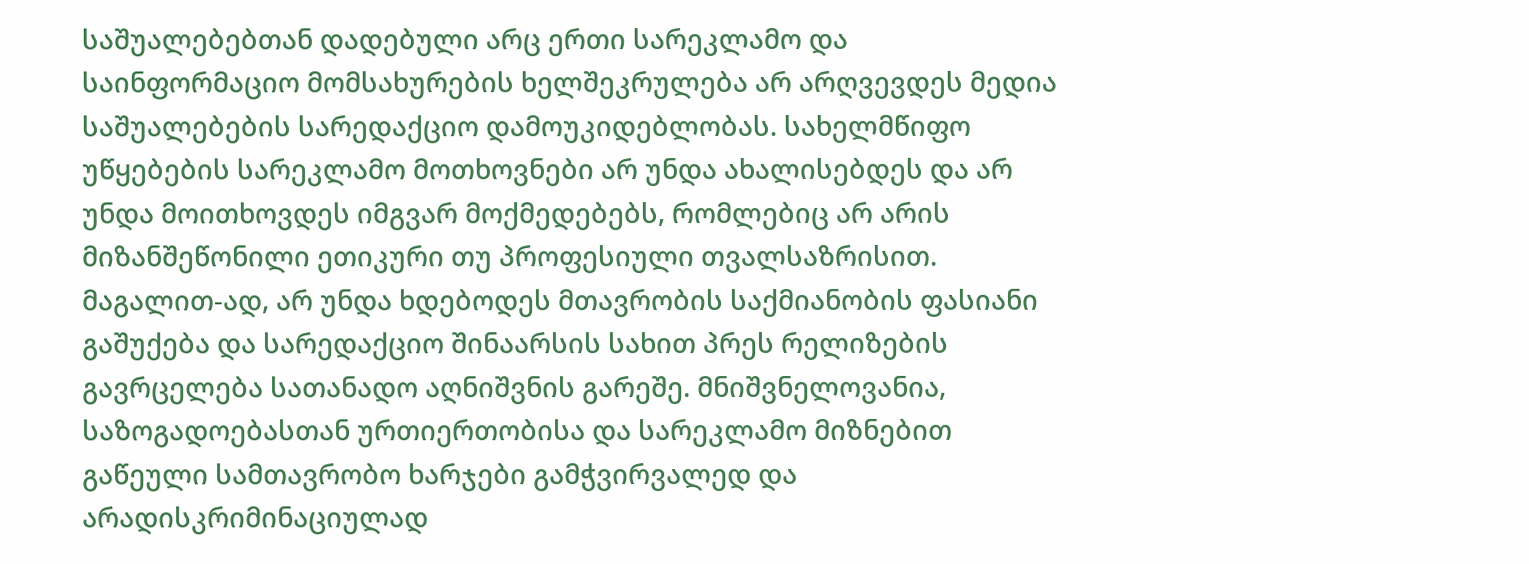საშუალებებთან დადებული არც ერთი სარეკლამო და საინფორმაციო მომსახურების ხელშეკრულება არ არღვევდეს მედია საშუალებების სარედაქციო დამოუკიდებლობას. სახელმწიფო უწყებების სარეკლამო მოთხოვნები არ უნდა ახალისებდეს და არ უნდა მოითხოვდეს იმგვარ მოქმედებებს, რომლებიც არ არის მიზანშეწონილი ეთიკური თუ პროფესიული თვალსაზრისით. მაგალით-ად, არ უნდა ხდებოდეს მთავრობის საქმიანობის ფასიანი გაშუქება და სარედაქციო შინაარსის სახით პრეს რელიზების გავრცელება სათანადო აღნიშვნის გარეშე. მნიშვნელოვანია, საზოგადოებასთან ურთიერთობისა და სარეკლამო მიზნებით გაწეული სამთავრობო ხარჯები გამჭვირვალედ და არადისკრიმინაციულად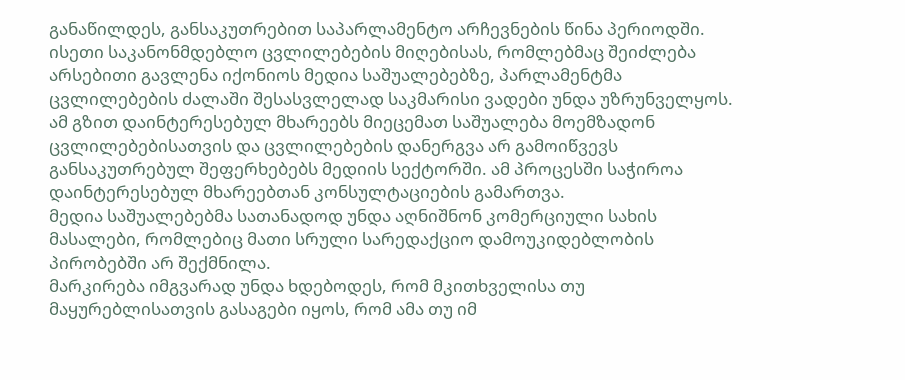განაწილდეს, განსაკუთრებით საპარლამენტო არჩევნების წინა პერიოდში.
ისეთი საკანონმდებლო ცვლილებების მიღებისას, რომლებმაც შეიძლება არსებითი გავლენა იქონიოს მედია საშუალებებზე, პარლამენტმა ცვლილებების ძალაში შესასვლელად საკმარისი ვადები უნდა უზრუნველყოს. ამ გზით დაინტერესებულ მხარეებს მიეცემათ საშუალება მოემზადონ ცვლილებებისათვის და ცვლილებების დანერგვა არ გამოიწვევს განსაკუთრებულ შეფერხებებს მედიის სექტორში. ამ პროცესში საჭიროა დაინტერესებულ მხარეებთან კონსულტაციების გამართვა.
მედია საშუალებებმა სათანადოდ უნდა აღნიშნონ კომერციული სახის მასალები, რომლებიც მათი სრული სარედაქციო დამოუკიდებლობის პირობებში არ შექმნილა.
მარკირება იმგვარად უნდა ხდებოდეს, რომ მკითხველისა თუ მაყურებლისათვის გასაგები იყოს, რომ ამა თუ იმ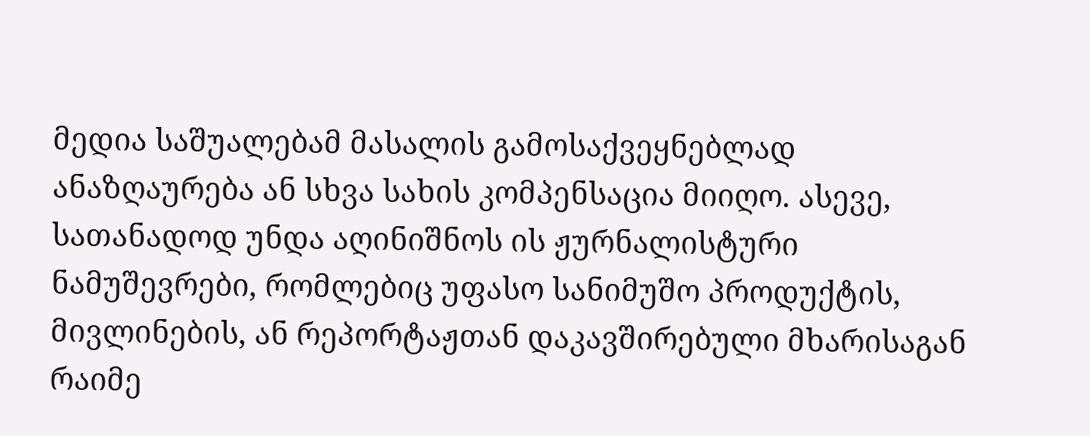მედია საშუალებამ მასალის გამოსაქვეყნებლად ანაზღაურება ან სხვა სახის კომპენსაცია მიიღო. ასევე, სათანადოდ უნდა აღინიშნოს ის ჟურნალისტური ნამუშევრები, რომლებიც უფასო სანიმუშო პროდუქტის, მივლინების, ან რეპორტაჟთან დაკავშირებული მხარისაგან რაიმე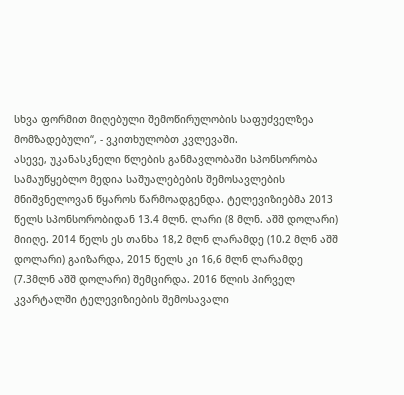სხვა ფორმით მიღებული შემოწირულობის საფუძველზეა მომზადებული“, - ვკითხულობთ კვლევაში.
ასევე, უკანასკნელი წლების განმავლობაში სპონსორობა სამაუწყებლო მედია საშუალებების შემოსავლების მნიშვნელოვან წყაროს წარმოადგენდა. ტელევიზიებმა 2013 წელს სპონსორობიდან 13.4 მლნ. ლარი (8 მლნ. აშშ დოლარი) მიიღე. 2014 წელს ეს თანხა 18,2 მლნ ლარამდე (10.2 მლნ აშშ დოლარი) გაიზარდა, 2015 წელს კი 16,6 მლნ ლარამდე (7.3მლნ აშშ დოლარი) შემცირდა. 2016 წლის პირველ კვარტალში ტელევიზიების შემოსავალი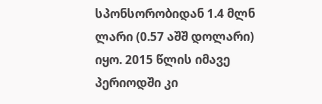სპონსორობიდან 1.4 მლნ ლარი (0.57 აშშ დოლარი) იყო. 2015 წლის იმავე პერიოდში კი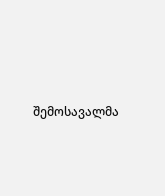შემოსავალმა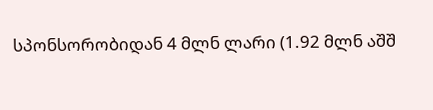სპონსორობიდან 4 მლნ ლარი (1.92 მლნ აშშ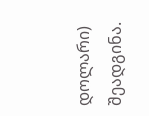დოლარი) შეადგინა.